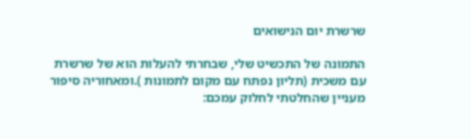שרשרת יום הנישואים

התמונה של התכשיט שלי, שבחרתי להעלות הוא של שרשרת עם משכית (תליון נפתח עם מקום לתמונות ).ומאחוריה סיפור מעניין שהחלטתי לחלוק עמכם: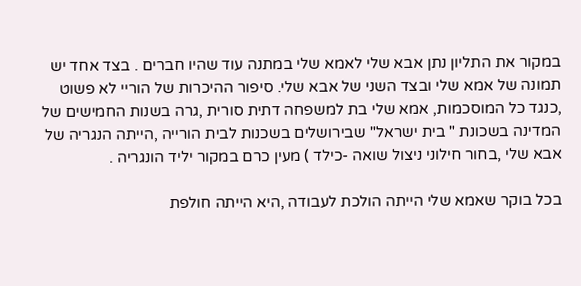במקור את התליון נתן אבא שלי לאמא שלי במתנה עוד שהיו חברים . בצד אחד יש תמונה של אמא שלי ובצד השני של אבא שלי. סיפור ההיכרות של הוריי לא פשוט ,כנגד כל המוסכמות, אמא שלי בת למשפחה דתית סורית ,גרה בשנות החמישים של המדינה בשכונת " בית ישראל" שבירושלים בשכנות לבית הורייה ,הייתה הנגריה של אבא שלי ,בחור חילוני ניצול שואה -כילד ) מעין כרם במקור יליד הונגריה .

בכל בוקר שאמא שלי הייתה הולכת לעבודה ,היא הייתה חולפת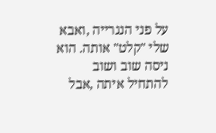על פני הנגרייה ,ואבא שלי "קלט" אותה. הוא ניסה שוב ושוב להתחיל איתה ,אבל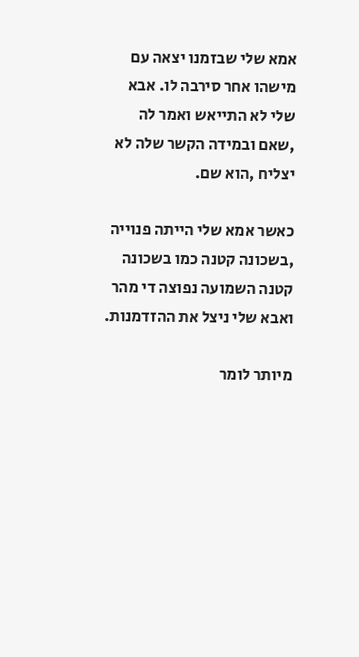אמא שלי שבזמנו יצאה עם מישהו אחר סירבה לו. אבא שלי לא התייאש ואמר לה ,שאם ובמידה הקשר שלה לא יצליח ,הוא שם.

כאשר אמא שלי הייתה פנוייה ,בשכונה קטנה כמו בשכונה קטנה השמועה נפוצה די מהר ואבא שלי ניצל את ההזדמנות.

מיותר לומר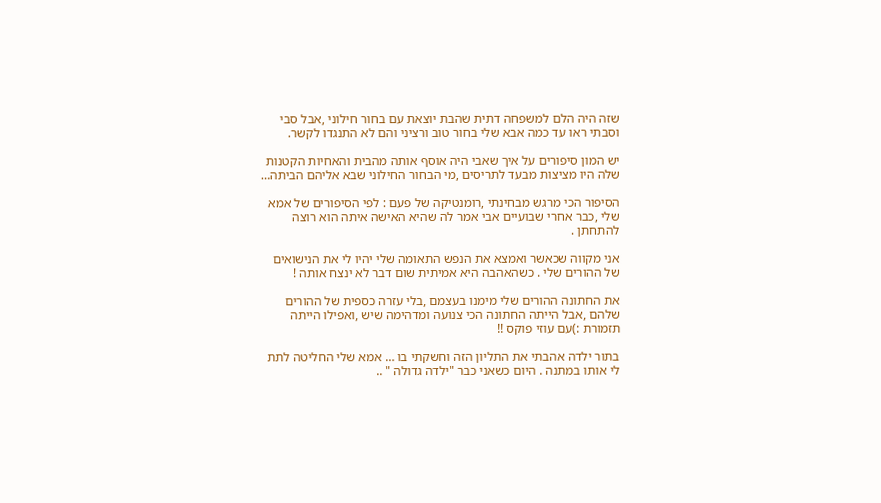שזה היה הלם למשפחה דתית שהבת יוצאת עם בחור חילוני ,אבל סבי וסבתי ראו עד כמה אבא שלי בחור טוב ורציני והם לא התנגדו לקשר.

יש המון סיפורים על איך שאבי היה אוסף אותה מהבית והאחיות הקטנות שלה היו מציצות מבעד לתריסים ,מי הבחור החילוני שבא אליהם הביתה…

הסיפור הכי מרגש מבחינתי ,רומנטיקה של פעם : לפי הסיפורים של אמא שלי ,כבר אחרי שבועיים אבי אמר לה שהיא האישה איתה הוא רוצה להתחתן .

אני מקווה שכאשר ואמצא את הנפש התאומה שלי יהיו לי את הנישואים של ההורים שלי . כשהאהבה היא אמיתית שום דבר לא ינצח אותה !

את החתונה ההורים שלי מימנו בעצמם ,בלי עזרה כספית של ההורים שלהם ,אבל הייתה החתונה הכי צנועה ומדהימה שיש ,ואפילו הייתה תזמורת :)עם עוזי פוקס !!

בתור ילדה אהבתי את התליון הזה וחשקתי בו … אמא שלי החליטה לתת לי אותו במתנה . היום כשאני כבר "ילדה גדולה " ..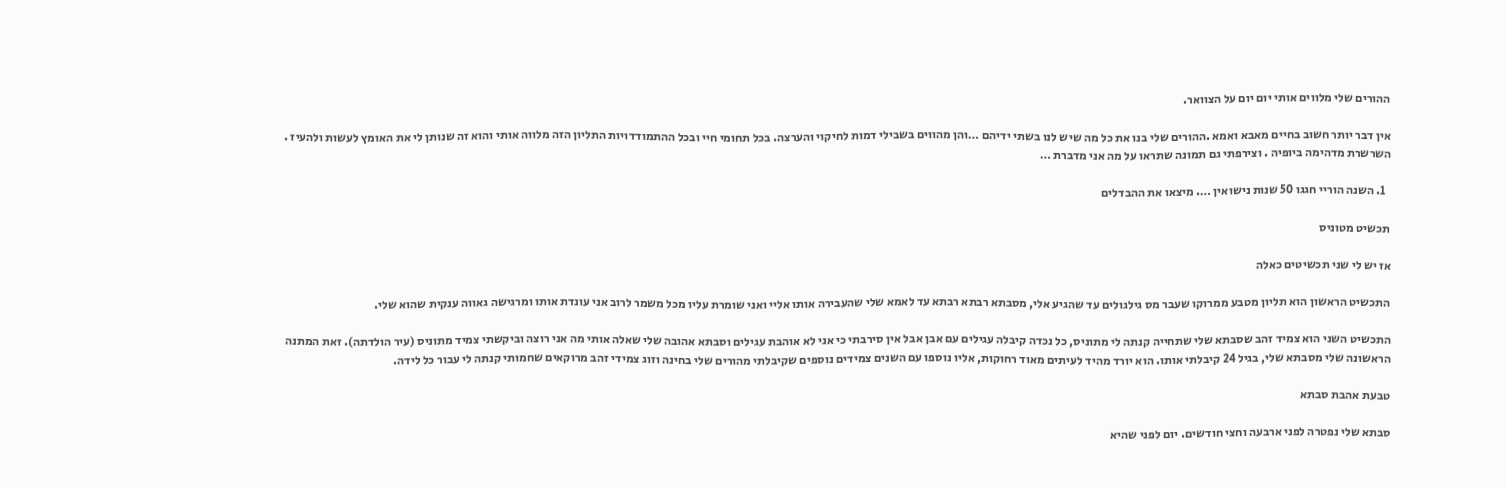ההורים שלי מלווים אותי יום יום על הצוואר.

אין דבר יותר חשוב בחיים מאבא ואמא .ההורים שלי בנו את כל מה שיש לנו בשתי ידיהם …והן מהווים בשבילי דמות לחיקוי והערצה. בכל תחומי חיי ובכל ההתמודדויות התליון הזה מלווה אותי והוא זה שנותן לי את האומץ לעשות ולהעיז . השרשרת מדהימה ביופיה . וצירפתי גם תמונה שתראו על מה אני מדברת …

  1. השנה הוריי חגגו 50 שנות נישואין …. מיצאו את ההבדלים

תכשיט מטוניס

אז יש לי שני תכשיטים כאלה

התכשיט הראשון הוא תליון מטבע ממרוקו שעבר מס גילגולים עד שהגיע אלי, מסבתא רבתא רבתא עד לאמא שלי שהעבירה אותו אליי ואני שומרת עליו מכל משמר לרוב אני עונדת אותו ומרגישה גאווה ענקית שהוא שלי.

התכשיט השני הוא צמיד זהב שסבתא שלי שתחייה קנתה לי מתוניס, כל נכדה קיבלה עגילים עם אבן אבל אין סירבתי כי אני לא אוהבת עגילים וסבתא אהובה שלי שאלה אותי מה אני רוצה וביקשתי צמיד מתוניס (עיר הולדתה). זאת המתנה הראשונה שלי מסבתא שלי, בגיל 24 קיבלתי אותו. הוא יורד מהיד לעיתים מאוד רחוקות, אליו נוספו עם השנים צמידים נוספים שקיבלתי מהורים שלי בחינה וזוג צמידי זהב מרוקאים שחמותי קנתה לי עבור כל לידה.

טבעת אהבת סבתא

סבתא שלי נפטרה לפני ארבעה וחצי חודשים. יום לפני שהיא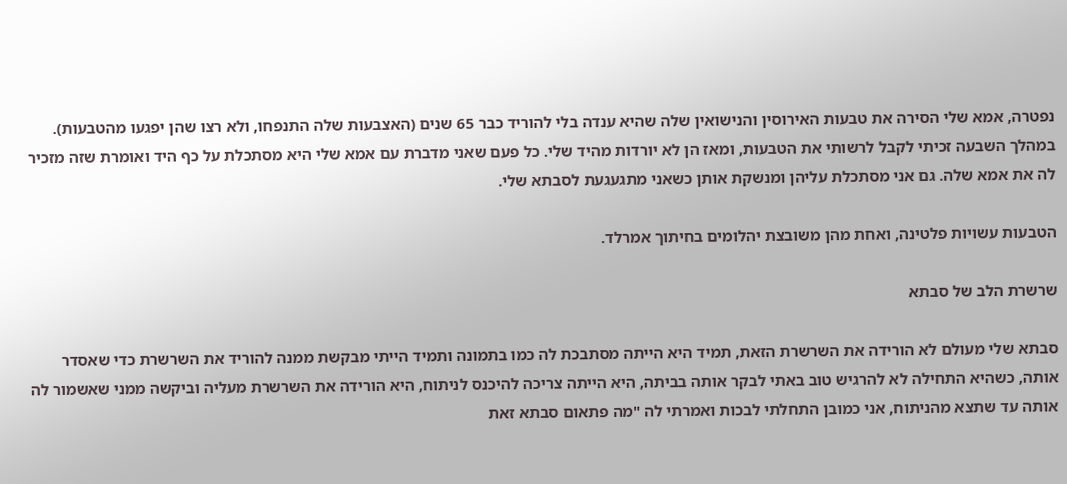נפטרה, אמא שלי הסירה את טבעות האירוסין והנישואין שלה שהיא ענדה בלי להוריד כבר 65 שנים (האצבעות שלה התנפחו, ולא רצו שהן יפגעו מהטבעות). במהלך השבעה זכיתי לקבל לרשותי את הטבעות, ומאז הן לא יורדות מהיד שלי. כל פעם שאני מדברת עם אמא שלי היא מסתכלת על כף היד ואומרת שזה מזכיר לה את אמא שלה. גם אני מסתכלת עליהן ומנשקת אותן כשאני מתגעגעת לסבתא שלי.

הטבעות עשויות פלטינה, ואחת מהן משובצת יהלומים בחיתוך אמרלד.

שרשרת הלב של סבתא

סבתא שלי מעולם לא הורידה את השרשרת הזאת, תמיד היא הייתה מסתבכת לה כמו בתמונה ותמיד הייתי מבקשת ממנה להוריד את השרשרת כדי שאסדר אותה, כשהיא התחילה לא להרגיש טוב באתי לבקר אותה בביתה, היא הייתה צריכה להיכנס לניתוח, היא הורידה את השרשרת מעליה וביקשה ממני שאשמור לה אותה עד שתצא מהניתוח, אני כמובן התחלתי לבכות ואמרתי לה "מה פתאום סבתא זאת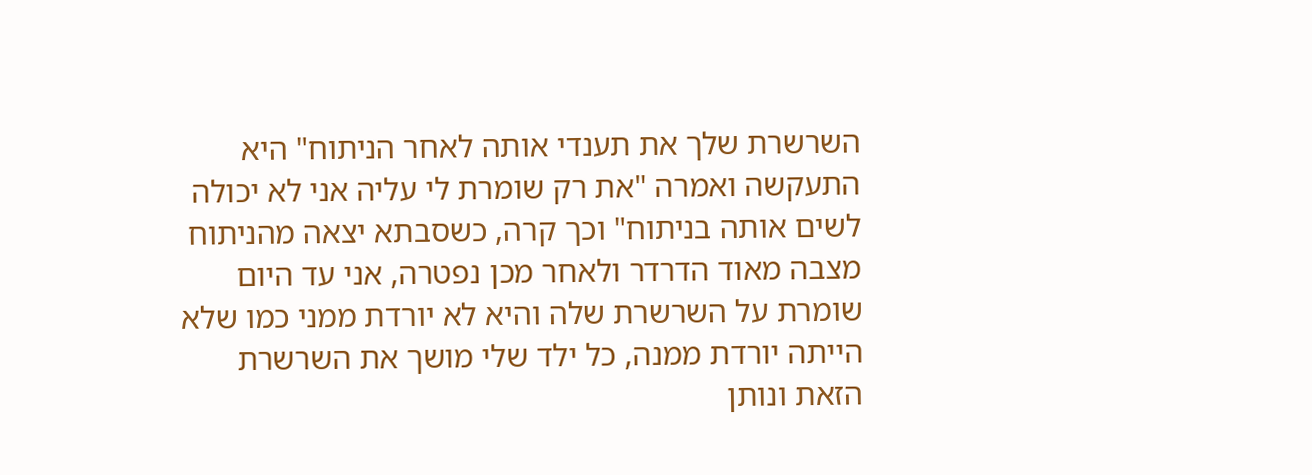השרשרת שלך את תענדי אותה לאחר הניתוח" היא התעקשה ואמרה "את רק שומרת לי עליה אני לא יכולה לשים אותה בניתוח" וכך קרה, כשסבתא יצאה מהניתוח מצבה מאוד הדרדר ולאחר מכן נפטרה, אני עד היום שומרת על השרשרת שלה והיא לא יורדת ממני כמו שלא הייתה יורדת ממנה, כל ילד שלי מושך את השרשרת הזאת ונותן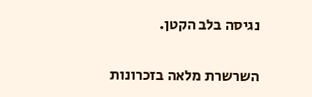נגיסה בלב הקטן.

השרשרת מלאה בזכרונות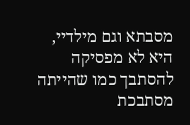מסבתא וגם מילדיי, היא לא מפסיקה להסתבך כמו שהייתה מסתבכת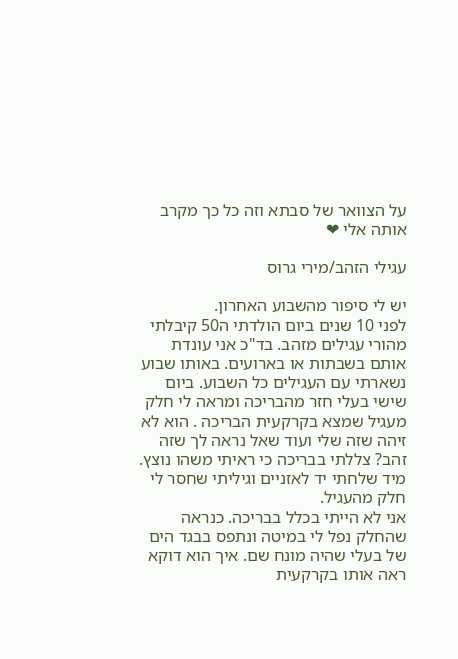על הצוואר של סבתא וזה כל כך מקרב אותה אלי ❤

עגילי הזהב/מירי גרוס

יש לי סיפור מהשבוע האחרון.
לפני 10 שנים ביום הולדתי ה50 קיבלתי מהורי עגילים מזהב. בד"כ אני עונדת אותם בשבתות או בארועים. באותו שבוע נשארתי עם העגילים כל השבוע. ביום שישי בעלי חזר מהבריכה ומראה לי חלק מעגיל שמצא בקרקעית הבריכה . הוא לא זיהה שזה שלי ועוד שאל נראה לך שזה זהב? צללתי בבריכה כי ראיתי משהו נוצץ. מיד שלחתי יד לאזניים וגיליתי שחסר לי חלק מהעגיל.
אני לא הייתי בכלל בבריכה. כנראה שהחלק נפל לי במיטה ונתפס בבגד הים של בעלי שהיה מונח שם. איך הוא דוקא ראה אותו בקרקעית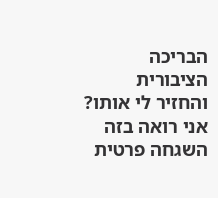הבריכה הציבורית והחזיר לי אותו?
אני רואה בזה השגחה פרטית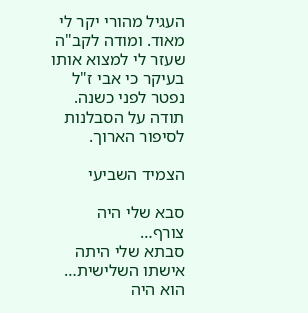העגיל מהורי יקר לי מאוד. ומודה לקב"ה שעזר לי למצוא אותו בעיקר כי אבי ז"ל נפטר לפני כשנה.
תודה על הסבלנות לסיפור הארוך.

הצמיד השביעי

סבא שלי היה צורף…
סבתא שלי היתה אישתו השלישית…
הוא היה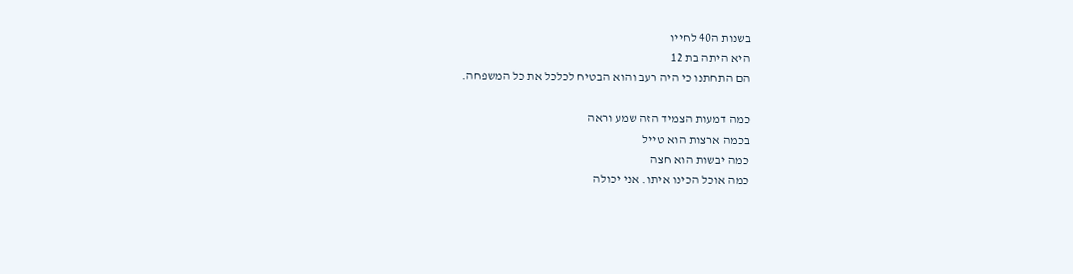בשנות ה40 לחייו
היא היתה בת 12
הם התחתנו כי היה רעב והוא הבטיח לכלכל את כל המשפחה.

כמה דמעות הצמיד הזה שמע וראה
בכמה ארצות הוא טייל
כמה יבשות הוא חצה
כמה אוכל הכינו איתו. אני יכולה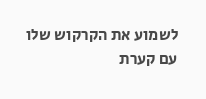לשמוע את הקרקוש שלו עם קערת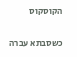הקוסקוס

כשסבתא עברה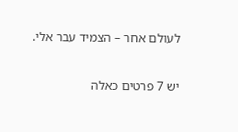לעולם אחר – הצמיד עבר אלי.

יש 7 פרטים כאלה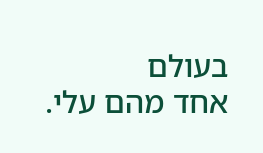בעולם
אחד מהם עלי.